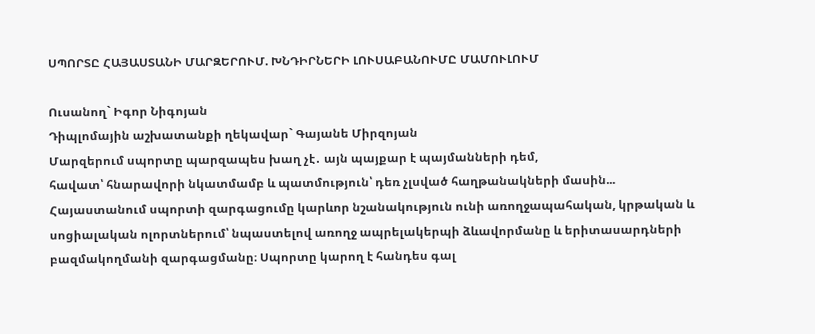ՍՊՈՐՏԸ ՀԱՅԱՍՏԱՆԻ ՄԱՐԶԵՐՈՒՄ. ԽՆԴԻՐՆԵՐԻ ԼՈՒՍԱԲԱՆՈՒՄԸ ՄԱՄՈՒԼՈՒՄ

Ուսանող` Իգոր Նիգոյան
Դիպլոմային աշխատանքի ղեկավար` Գայանե Միրզոյան
Մարզերում սպորտը պարզապես խաղ չէ․ այն պայքար է պայմանների դեմ,
հավատ՝ հնարավորի նկատմամբ և պատմություն՝ դեռ չլսված հաղթանակների մասին...
Հայաստանում սպորտի զարգացումը կարևոր նշանակություն ունի առողջապահական, կրթական և սոցիալական ոլորտներում՝ նպաստելով առողջ ապրելակերպի ձևավորմանը և երիտասարդների բազմակողմանի զարգացմանը։ Սպորտը կարող է հանդես գալ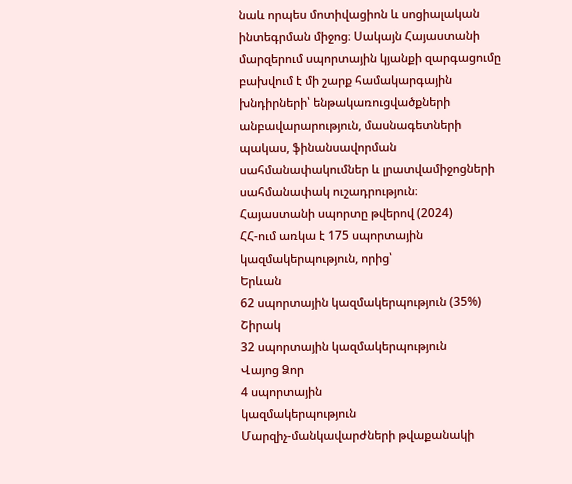նաև որպես մոտիվացիոն և սոցիալական ինտեգրման միջոց։ Սակայն Հայաստանի մարզերում սպորտային կյանքի զարգացումը բախվում է մի շարք համակարգային խնդիրների՝ ենթակառուցվածքների անբավարարություն, մասնագետների պակաս, ֆինանսավորման սահմանափակումներ և լրատվամիջոցների սահմանափակ ուշադրություն։
Հայաստանի սպորտը թվերով (2024)
ՀՀ-ում առկա է 175 սպորտային կազմակերպություն, որից՝
Երևան
62 սպորտային կազմակերպություն (35%)
Շիրակ
32 սպորտային կազմակերպություն
Վայոց Ձոր
4 սպորտային
կազմակերպություն
Մարզիչ-մանկավարժների թվաքանակի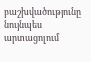բաշխվածությունը նույնպես արտացոլում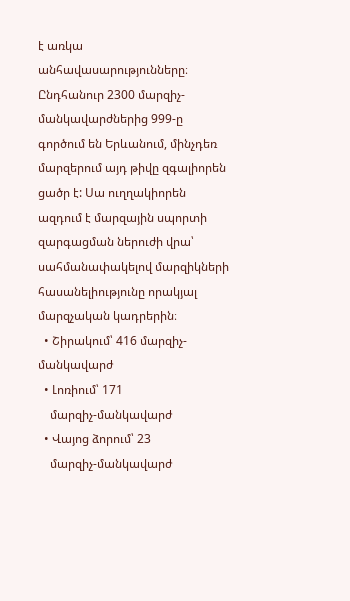է առկա անհավասարությունները։ Ընդհանուր 2300 մարզիչ-մանկավարժներից 999-ը գործում են Երևանում, մինչդեռ մարզերում այդ թիվը զգալիորեն ցածր է: Սա ուղղակիորեն ազդում է մարզային սպորտի զարգացման ներուժի վրա՝ սահմանափակելով մարզիկների հասանելիությունը որակյալ մարզչական կադրերին։
  • Շիրակում՝ 416 մարզիչ-մանկավարժ
  • Լոռիում՝ 171
    մարզիչ-մանկավարժ
  • Վայոց ձորում՝ 23
    մարզիչ-մանկավարժ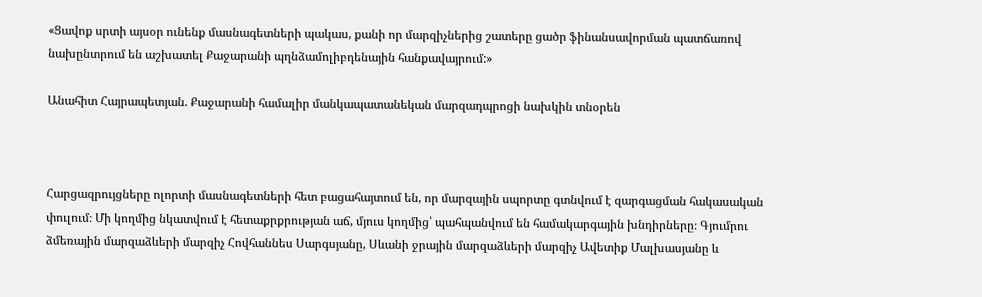«Ցավոք սրտի այսօր ունենք մասնագետների պակաս, քանի որ մարզիչներից շատերը ցածր ֆինանսավորման պատճառով նախընտրում են աշխատել Քաջարանի պղնձամոլիբդենային հանքավայրում:»

Անահիտ Հայրապետյան. Քաջարանի համալիր մանկապատանեկան մարզադպրոցի նախկին տնօրեն



Հարցազրույցները ոլորտի մասնագետների հետ բացահայտում են, որ մարզային սպորտը գտնվում է զարգացման հակասական փուլում։ Մի կողմից նկատվում է հետաքրքրության աճ, մյուս կողմից՝ պահպանվում են համակարգային խնդիրները։ Գյումրու ձմեռային մարզաձևերի մարզիչ Հովհաննես Սարգսյանը, Սևանի ջրային մարզաձևերի մարզիչ Ավետիք Մալխասյանը և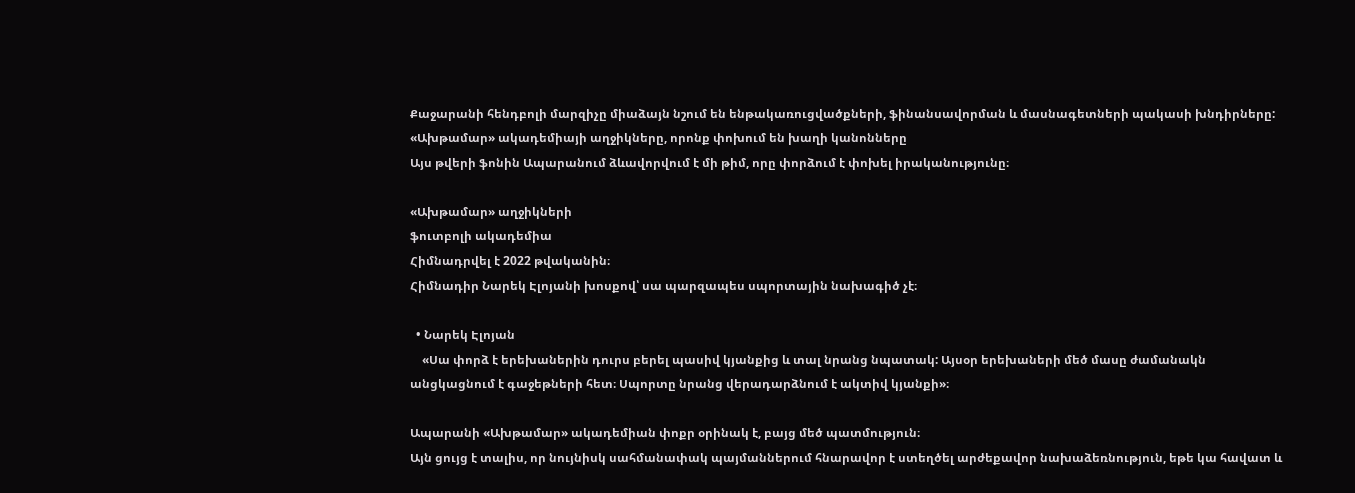Քաջարանի հենդբոլի մարզիչը միաձայն նշում են ենթակառուցվածքների, ֆինանսավորման և մասնագետների պակասի խնդիրները:
«Ախթամար» ակադեմիայի աղջիկները, որոնք փոխում են խաղի կանոնները
Այս թվերի ֆոնին Ապարանում ձևավորվում է մի թիմ, որը փորձում է փոխել իրականությունը։

«Ախթամար» աղջիկների
ֆուտբոլի ակադեմիա
Հիմնադրվել է 2022 թվականին։
Հիմնադիր Նարեկ Էլոյանի խոսքով՝ սա պարզապես սպորտային նախագիծ չէ։

  • Նարեկ Էլոյան
    «Սա փորձ է երեխաներին դուրս բերել պասիվ կյանքից և տալ նրանց նպատակ: Այսօր երեխաների մեծ մասը ժամանակն անցկացնում է գաջեթների հետ։ Սպորտը նրանց վերադարձնում է ակտիվ կյանքի»։

Ապարանի «Ախթամար» ակադեմիան փոքր օրինակ է, բայց մեծ պատմություն։
Այն ցույց է տալիս, որ նույնիսկ սահմանափակ պայմաններում հնարավոր է ստեղծել արժեքավոր նախաձեռնություն, եթե կա հավատ և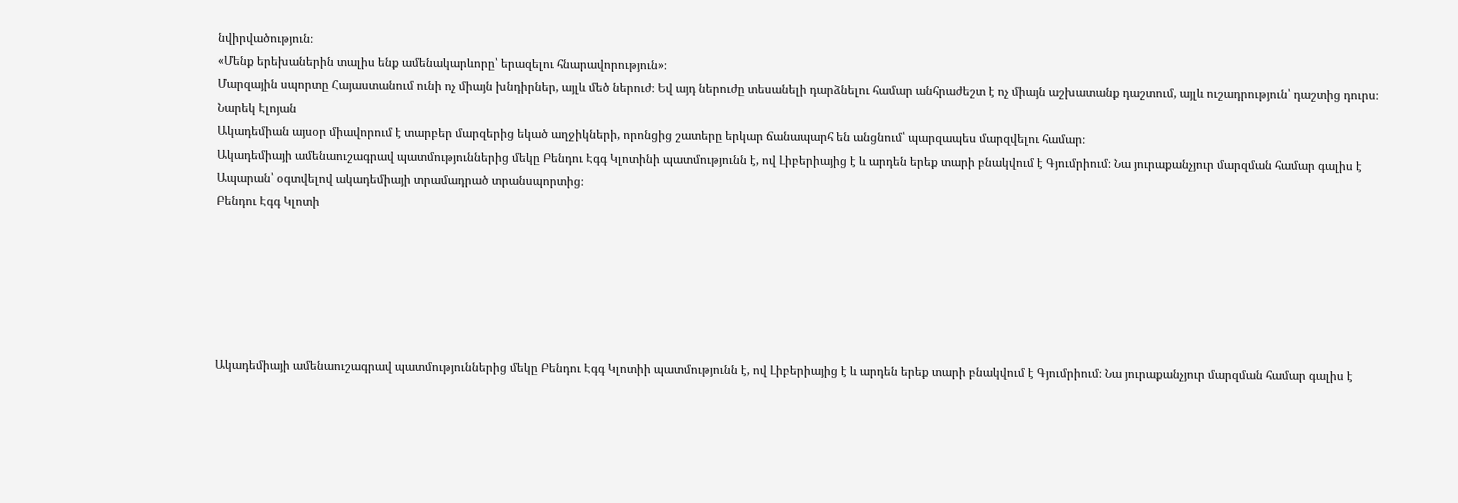նվիրվածություն։
«Մենք երեխաներին տալիս ենք ամենակարևորը՝ երազելու հնարավորություն»։
Մարզային սպորտը Հայաստանում ունի ոչ միայն խնդիրներ, այլև մեծ ներուժ։ Եվ այդ ներուժը տեսանելի դարձնելու համար անհրաժեշտ է ոչ միայն աշխատանք դաշտում, այլև ուշադրություն՝ դաշտից դուրս։
Նարեկ Էլոյան
Ակադեմիան այսօր միավորում է տարբեր մարզերից եկած աղջիկների, որոնցից շատերը երկար ճանապարհ են անցնում՝ պարզապես մարզվելու համար։
Ակադեմիայի ամենաուշագրավ պատմություններից մեկը Բենդու Էգգ Կլոտինի պատմությունն է, ով Լիբերիայից է և արդեն երեք տարի բնակվում է Գյումրիում։ Նա յուրաքանչյուր մարզման համար գալիս է Ապարան՝ օգտվելով ակադեմիայի տրամադրած տրանսպորտից։
Բենդու Էգգ Կլոտի






Ակադեմիայի ամենաուշագրավ պատմություններից մեկը Բենդու Էգգ Կլոտիի պատմությունն է, ով Լիբերիայից է և արդեն երեք տարի բնակվում է Գյումրիում։ Նա յուրաքանչյուր մարզման համար գալիս է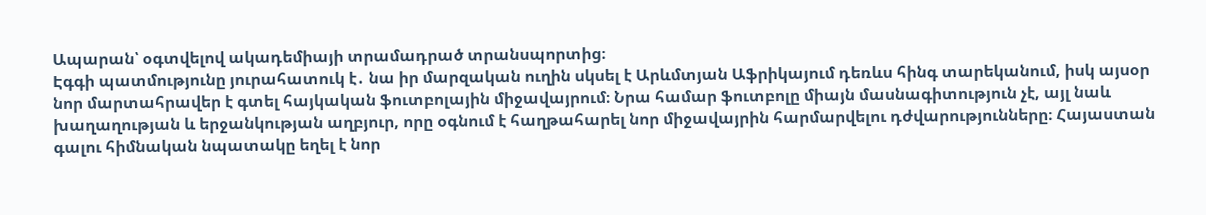Ապարան՝ օգտվելով ակադեմիայի տրամադրած տրանսպորտից։
Էգգի պատմությունը յուրահատուկ է․ նա իր մարզական ուղին սկսել է Արևմտյան Աֆրիկայում դեռևս հինգ տարեկանում, իսկ այսօր նոր մարտահրավեր է գտել հայկական ֆուտբոլային միջավայրում։ Նրա համար ֆուտբոլը միայն մասնագիտություն չէ, այլ նաև խաղաղության և երջանկության աղբյուր, որը օգնում է հաղթահարել նոր միջավայրին հարմարվելու դժվարությունները։ Հայաստան գալու հիմնական նպատակը եղել է նոր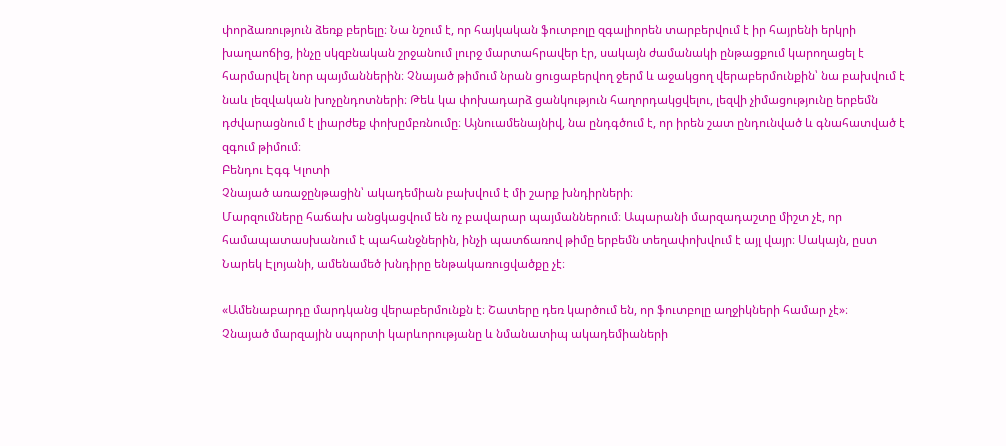փորձառություն ձեռք բերելը։ Նա նշում է, որ հայկական ֆուտբոլը զգալիորեն տարբերվում է իր հայրենի երկրի խաղաոճից, ինչը սկզբնական շրջանում լուրջ մարտահրավեր էր, սակայն ժամանակի ընթացքում կարողացել է հարմարվել նոր պայմաններին։ Չնայած թիմում նրան ցուցաբերվող ջերմ և աջակցող վերաբերմունքին՝ նա բախվում է նաև լեզվական խոչընդոտների։ Թեև կա փոխադարձ ցանկություն հաղորդակցվելու, լեզվի չիմացությունը երբեմն դժվարացնում է լիարժեք փոխըմբռնումը։ Այնուամենայնիվ, նա ընդգծում է, որ իրեն շատ ընդունված և գնահատված է զգում թիմում։
Բենդու Էգգ Կլոտի
Չնայած առաջընթացին՝ ակադեմիան բախվում է մի շարք խնդիրների։
Մարզումները հաճախ անցկացվում են ոչ բավարար պայմաններում։ Ապարանի մարզադաշտը միշտ չէ, որ համապատասխանում է պահանջներին, ինչի պատճառով թիմը երբեմն տեղափոխվում է այլ վայր։ Սակայն, ըստ Նարեկ Էլոյանի, ամենամեծ խնդիրը ենթակառուցվածքը չէ։

«Ամենաբարդը մարդկանց վերաբերմունքն է։ Շատերը դեռ կարծում են, որ ֆուտբոլը աղջիկների համար չէ»։
Չնայած մարզային սպորտի կարևորությանը և նմանատիպ ակադեմիաների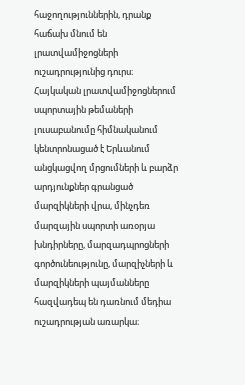հաջողություններին, դրանք հաճախ մնում են լրատվամիջոցների ուշադրությունից դուրս։ Հայկական լրատվամիջոցներում սպորտային թեմաների լուսաբանումը հիմնականում կենտրոնացած է Երևանում անցկացվող մրցումների և բարձր արդյունքներ գրանցած մարզիկների վրա, մինչդեռ մարզային սպորտի առօրյա խնդիրները, մարզադպրոցների գործունեությունը, մարզիչների և մարզիկների պայմանները հազվադեպ են դառնում մեդիա ուշադրության առարկա։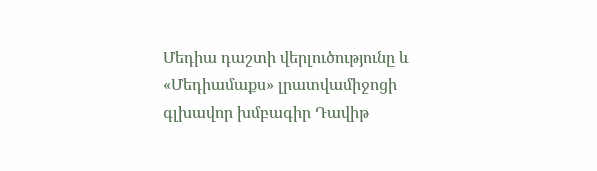Մեդիա դաշտի վերլուծությունը և «Մեդիամաքս» լրատվամիջոցի գլխավոր խմբագիր Դավիթ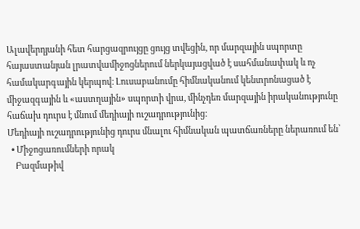Ալավերդյանի հետ հարցազրույցը ցույց տվեցին, որ մարզային սպորտը հայաստանյան լրատվամիջոցներում ներկայացված է սահմանափակ և ոչ համակարգային կերպով։ Լուսաբանումը հիմնականում կենտրոնացած է միջազգային և «աստղային» սպորտի վրա, մինչդեռ մարզային իրականությունը հաճախ դուրս է մնում մեդիայի ուշադրությունից։
Մեդիայի ուշադրությունից դուրս մնալու հիմնական պատճառները ներառում են՝
  • Միջոցառումների որակ
    Բազմաթիվ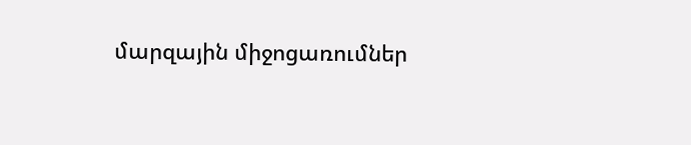մարզային միջոցառումներ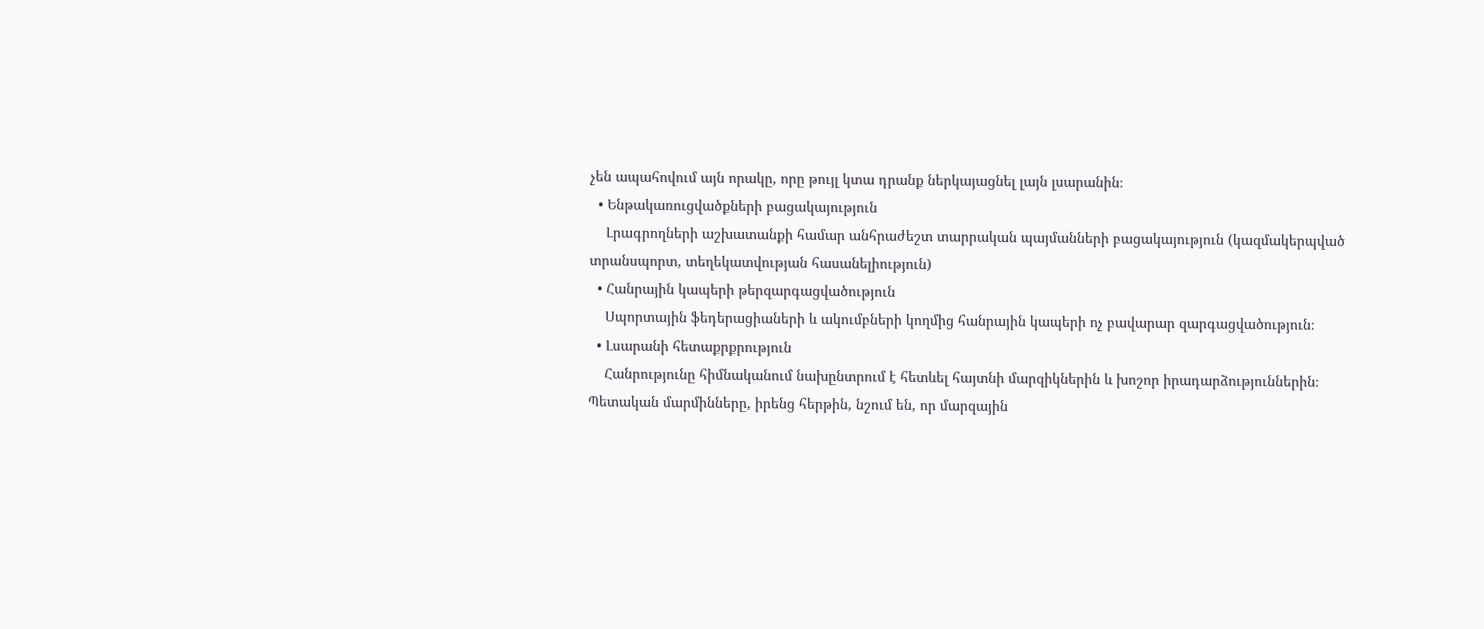չեն ապահովում այն որակը, որը թույլ կտա դրանք ներկայացնել լայն լսարանին։
  • Ենթակառուցվածքների բացակայություն
    Լրագրողների աշխատանքի համար անհրաժեշտ տարրական պայմանների բացակայություն (կազմակերպված տրանսպորտ, տեղեկատվության հասանելիություն)
  • Հանրային կապերի թերզարգացվածություն
    Սպորտային ֆեդերացիաների և ակումբների կողմից հանրային կապերի ոչ բավարար զարգացվածություն։
  • Լսարանի հետաքրքրություն
    Հանրությունը հիմնականում նախընտրում է հետևել հայտնի մարզիկներին և խոշոր իրադարձություններին։
Պետական մարմինները, իրենց հերթին, նշում են, որ մարզային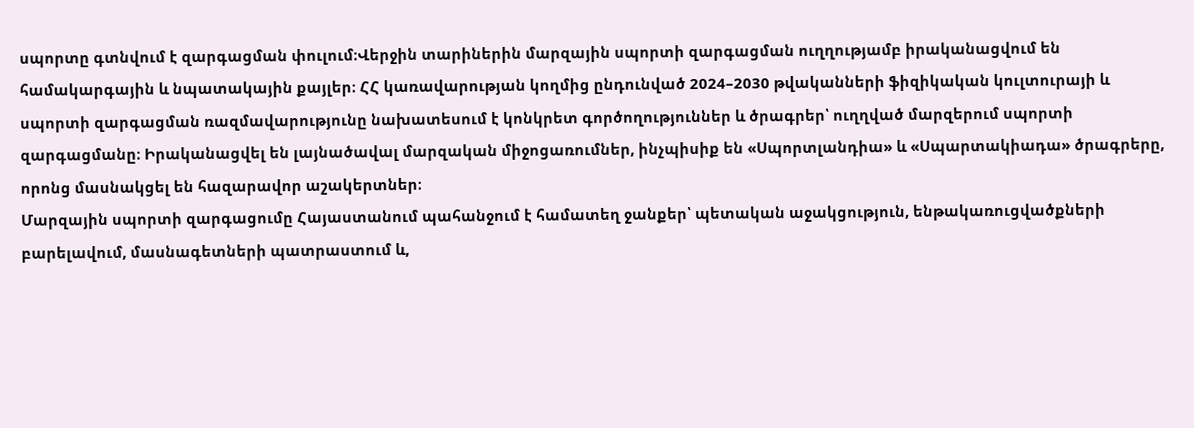սպորտը գտնվում է զարգացման փուլում։Վերջին տարիներին մարզային սպորտի զարգացման ուղղությամբ իրականացվում են համակարգային և նպատակային քայլեր։ ՀՀ կառավարության կողմից ընդունված 2024–2030 թվականների ֆիզիկական կուլտուրայի և սպորտի զարգացման ռազմավարությունը նախատեսում է կոնկրետ գործողություններ և ծրագրեր՝ ուղղված մարզերում սպորտի զարգացմանը։ Իրականացվել են լայնածավալ մարզական միջոցառումներ, ինչպիսիք են «Սպորտլանդիա» և «Սպարտակիադա» ծրագրերը, որոնց մասնակցել են հազարավոր աշակերտներ։
Մարզային սպորտի զարգացումը Հայաստանում պահանջում է համատեղ ջանքեր՝ պետական աջակցություն, ենթակառուցվածքների բարելավում, մասնագետների պատրաստում և,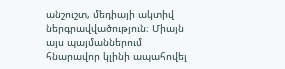անշուշտ, մեդիայի ակտիվ ներգրավվածություն։ Միայն այս պայմաններում հնարավոր կլինի ապահովել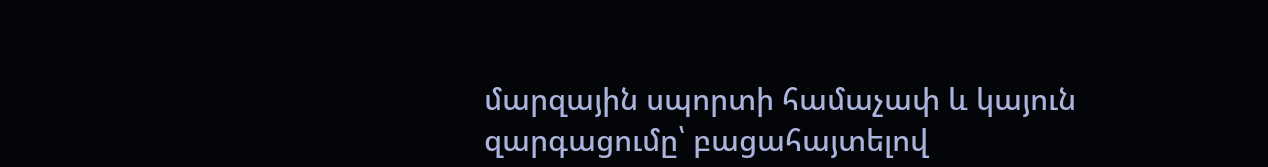մարզային սպորտի համաչափ և կայուն զարգացումը՝ բացահայտելով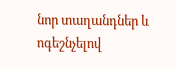նոր տաղանդներ և ոգեշնչելով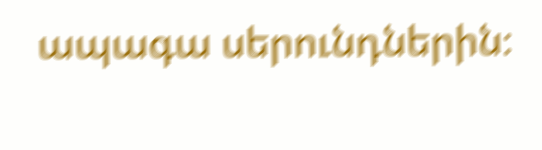ապագա սերունդներին։